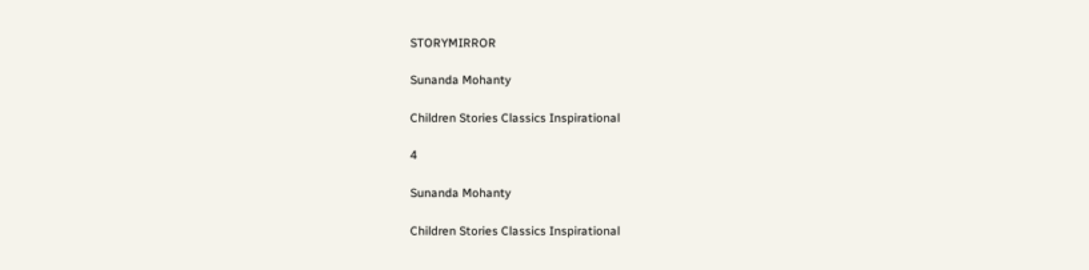STORYMIRROR

Sunanda Mohanty

Children Stories Classics Inspirational

4

Sunanda Mohanty

Children Stories Classics Inspirational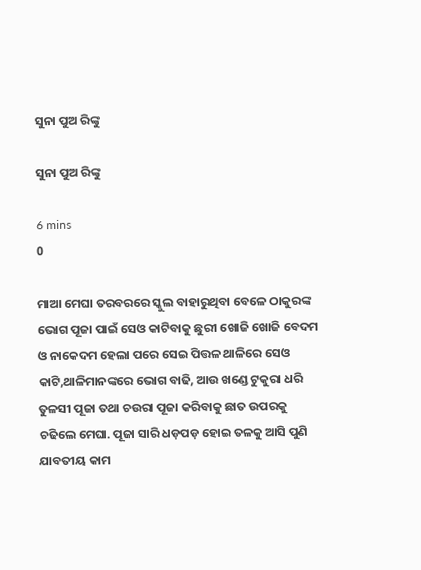ସୁନା ପୁଅ ରିଙ୍କୁ

ସୁନା ପୁଅ ରିଙ୍କୁ

6 mins
0

ମାଆ ମେଘା ତରବରରେ ସ୍କୁଲ ବାହାରୁଥିବା ବେଳେ ଠାକୁରଙ୍କ ଭୋଗ ପୂଜା ପାଇଁ ସେଓ କାଟିବାକୁ ଛୁରୀ ଖୋଜି ଖୋଜି ବେଦମ ଓ ନାକେଦମ ହେଲା ପରେ ସେଇ ପିତ୍ତଳ ଥାଳିରେ ସେଓ କାଟି,ଥାଳିମାନଙ୍କରେ ଭୋଗ ବାଢି, ଆଉ ଖଣ୍ଡେ ଟୁକୁରା ଧରି ତୁଳସୀ ପୂଜା ତଥା ଚଉରା ପୂଜା କରିବାକୁ ଛାତ ଉପରକୁ ଚଢିଲେ ମେଘା. ପୂଜା ସାରି ଧଡ଼ପଡ଼ ହୋଇ ତଳକୁ ଆସି ପୁଣି ଯାବତୀୟ କାମ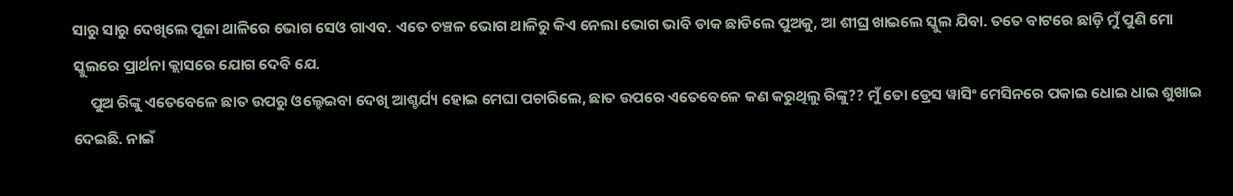ସାରୁ ସାରୁ ଦେଖିଲେ ପୂଜା ଥାଳିରେ ଭୋଗ ସେଓ ଗାଏବ. ଏତେ ଚଞ୍ଚଳ ଭୋଗ ଥାଳିରୁ କିଏ ନେଲା ଭୋଗ ଭାବି ଡାକ ଛାଡିଲେ ପୁଅକୁ, ଆ ଶୀଘ୍ର ଖାଇଲେ ସ୍କୁଲ ଯିବା. ତତେ ବାଟରେ ଛାଡ଼ି ମୁଁ ପୁଣି ମୋ ସ୍କୁଲରେ ପ୍ରାର୍ଥନା କ୍ଲାସରେ ଯୋଗ ଦେବି ଯେ.
     ପୁଅ ରିଙ୍କୁ ଏତେବେଳେ ଛାତ ଉପରୁ ଓଲ୍ହେଇବା ଦେଖି ଆଶ୍ଚର୍ଯ୍ୟ ହୋଇ ମେଘା ପଚାରିଲେ, ଛାତ ଉପରେ ଏତେବେଳେ କଣ କରୁଥିଲୁ ରିଙ୍କୁ?? ମୁଁ ତୋ ଡ୍ରେସ ୱାସିଂ ମେସିନରେ ପକାଇ ଧୋଇ ଧାଇ ଶୁଖାଇ ଦେଇଛି. ନାଇଁ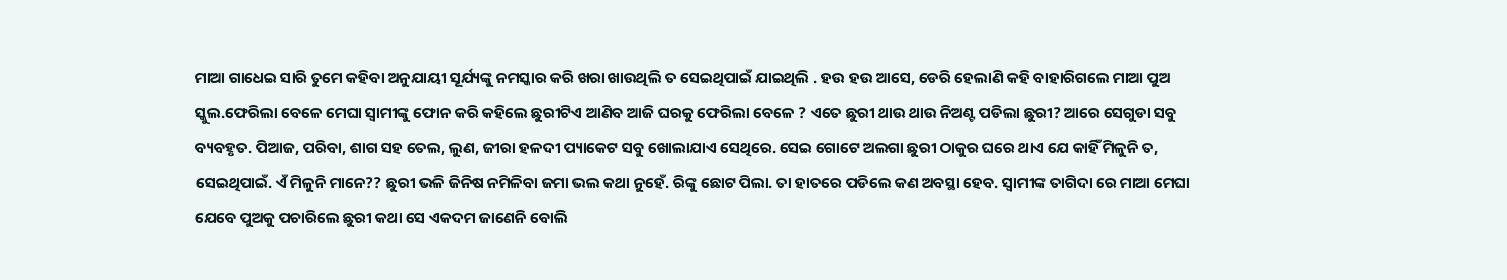ମାଆ ଗାଧେଇ ସାରି ତୁମେ କହିବା ଅନୁଯାୟୀ ସୂର୍ଯ୍ୟଙ୍କୁ ନମସ୍କାର କରି ଖରା ଖାଉଥିଲି ତ ସେଇଥିପାଇଁ ଯାଇଥିଲି . ହଉ ହଉ ଆସେ, ଡେରି ହେଲାଣି କହି ବାହାରିଗଲେ ମାଆ ପୁଅ ସ୍କୁଲ.ଫେରିଲା ବେଳେ ମେଘା ସ୍ୱାମୀଙ୍କୁ ଫୋନ କରି କହିଲେ ଛୁରୀଟିଏ ଆଣିବ ଆଜି ଘରକୁ ଫେରିଲା ବେଳେ ? ଏତେ ଛୁରୀ ଥାଉ ଥାଉ ନିଅଣ୍ଟ ପଡିଲା ଛୁରୀ? ଆରେ ସେଗୁଡା ସବୁ ବ୍ୟବହୃତ. ପିଆଜ, ପରିବା, ଶାଗ ସହ ତେଲ, ଲୁଣ, ଜୀରା ହଳଦୀ ପ୍ୟାକେଟ ସବୁ ଖୋଲାଯାଏ ସେଥିରେ. ସେଇ ଗୋଟେ ଅଲଗା ଛୁରୀ ଠାକୁର ଘରେ ଥାଏ ଯେ କାହିଁ ମିଳୁନି ତ, ସେଇଥିପାଇଁ. ଏଁ ମିଳୁନି ମାନେ?? ଛୁରୀ ଭଳି ଜିନିଷ ନମିଳିବା ଜମା ଭଲ କଥା ନୁହେଁ. ରିଙ୍କୁ ଛୋଟ ପିଲା. ତା ହାତରେ ପଡିଲେ କଣ ଅବସ୍ଥା ହେବ. ସ୍ୱାମୀଙ୍କ ତାଗିଦା ରେ ମାଆ ମେଘା ଯେବେ ପୁଅକୁ ପଚାରିଲେ ଛୁରୀ କଥା ସେ ଏକଦମ ଜାଣେନି ବୋଲି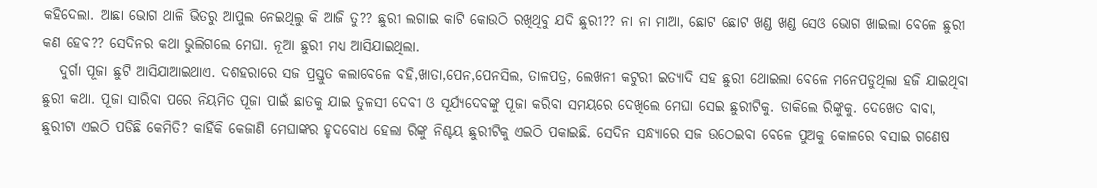କହିଦେଲା. ଆଛା ଭୋଗ ଥାଳି ଭିତରୁ ଆପୁଲ ନେଇଥିଲୁ କି ଆଜି ତୁ?? ଛୁରୀ ଲଗାଇ କାଟି କୋଉଠି ରଖିଥିବୁ ଯଦି ଛୁରୀ?? ନା ନା ମାଆ, ଛୋଟ ଛୋଟ ଖଣ୍ଡ ଖଣ୍ଡ ସେଓ ଭୋଗ ଖାଇଲା ବେଳେ ଛୁରୀ କଣ ହେବ?? ସେଦିନର କଥା ଭୁଲିଗଲେ ମେଘା. ନୂଆ ଛୁରୀ ମଧ୍ୟ ଆସିଯାଇଥିଲା.
   ଦୁର୍ଗା ପୂଜା ଛୁଟି ଆସିଯାଆଇଥାଏ. ଦଶହରାରେ ସଜ ପ୍ରସ୍ତୁତ କଲାବେଳେ ବହି,ଖାତା,ପେନ,ପେନସିଲ, ତାଳପତ୍ର, ଲେଖନୀ କଟୁରୀ ଇତ୍ୟାଦି ସହ ଛୁରୀ ଥୋଇଲା ବେଳେ ମନେପଡୁଥିଲା ହଜି ଯାଇଥିବା ଛୁରୀ କଥା. ପୂଜା ସାରିବା ପରେ ନିୟମିତ ପୂଜା ପାଇଁ ଛାତକୁ ଯାଇ ତୁଳସୀ ଦେବୀ ଓ ସୂର୍ଯ୍ୟଦେବଙ୍କୁ ପୂଜା କରିବା ସମୟରେ ଦେଖିଲେ ମେଘା ସେଇ ଛୁରୀଟିକୁ. ଡାକିଲେ ରିଙ୍କୁକୁ. ଦେଖେତ ବାବା, ଛୁରୀଟା ଏଇଠି ପଡିଛି କେମିତି? କାହିଁକି କେଜାଣି ମେଘାଙ୍କର ହୃଦବୋଧ ହେଲା ରିଙ୍କୁ ନିଶ୍ଚୟ ଛୁରୀଟିକୁ ଏଇଠି ପକାଇଛି. ସେଦିନ ସନ୍ଧ୍ୟାରେ ସଜ ଉଠେଇବା ବେଳେ ପୁଅକୁ କୋଳରେ ବସାଇ ଗଣେଷ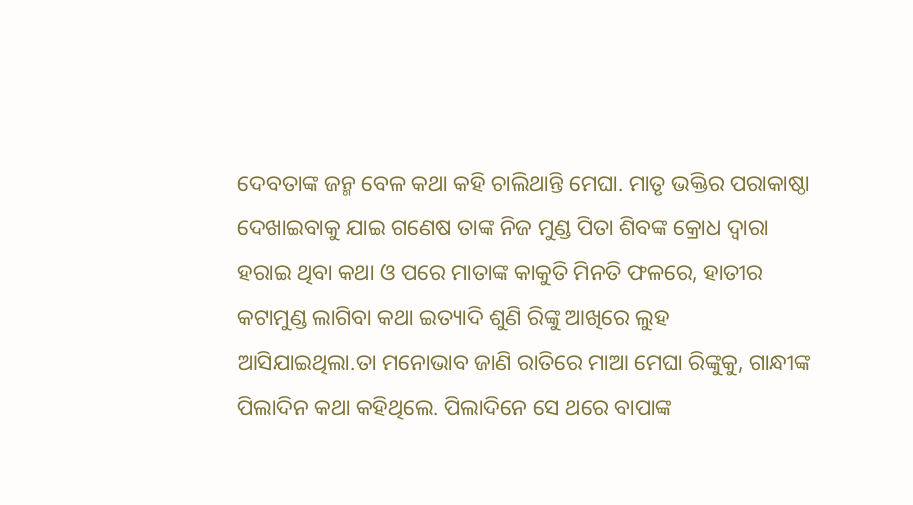ଦେବତାଙ୍କ ଜନ୍ମ ବେଳ କଥା କହି ଚାଲିଥାନ୍ତି ମେଘା. ମାତୃ ଭକ୍ତିର ପରାକାଷ୍ଠା ଦେଖାଇବାକୁ ଯାଇ ଗଣେଷ ତାଙ୍କ ନିଜ ମୁଣ୍ଡ ପିତା ଶିବଙ୍କ କ୍ରୋଧ ଦ୍ୱାରା ହରାଇ ଥିବା କଥା ଓ ପରେ ମାତାଙ୍କ କାକୁତି ମିନତି ଫଳରେ, ହାତୀର କଟାମୁଣ୍ଡ ଲାଗିବା କଥା ଇତ୍ୟାଦି ଶୁଣି ରିଙ୍କୁ ଆଖିରେ ଲୁହ ଆସିଯାଇଥିଲା.ତା ମନୋଭାବ ଜାଣି ରାତିରେ ମାଆ ମେଘା ରିଙ୍କୁକୁ, ଗାନ୍ଧୀଙ୍କ ପିଲାଦିନ କଥା କହିଥିଲେ. ପିଲାଦିନେ ସେ ଥରେ ବାପାଙ୍କ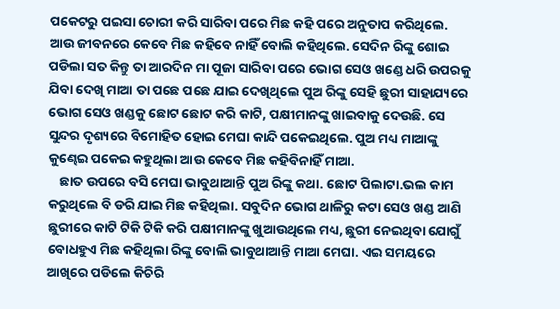ପକେଟରୁ ପଇସା ଚୋରୀ କରି ସାରିବା ପରେ ମିଛ କହି ପରେ ଅନୁତାପ କରିଥିଲେ. ଆଉ ଜୀବନରେ କେବେ ମିଛ କହିବେ ନାହିଁ ବୋଲି କହିଥିଲେ. ସେଦିନ ରିଙ୍କୁ ଶୋଇ ପଡିଲା ସତ କିନ୍ତୁ ତା ଆରଦିନ ମା ପୂଜା ସାରିବା ପରେ ଭୋଗ ସେଓ ଖଣ୍ଡେ ଧରି ଉପରକୁ ଯିବା ଦେଖି ମାଆ ତା ପଛେ ପଛେ ଯାଇ ଦେଖିଥିଲେ ପୁଅ ରିଙ୍କୁ ସେହି ଛୁରୀ ସାହାଯ୍ୟରେ ଭୋଗ ସେଓ ଖଣ୍ଡକୁ ଛୋଟ ଛୋଟ କରି କାଟି, ପକ୍ଷୀମାନଙ୍କୁ ଖାଇବାକୁ ଦେଉଛି. ସେ ସୁନ୍ଦର ଦୃଶ୍ୟରେ ବିମୋହିତ ହୋଇ ମେଘା କାନ୍ଦି ପକେଇଥିଲେ. ପୁଅ ମଧ୍ୟ ମାଆଙ୍କୁ କୁଣ୍ଢେଇ ପକେଇ କହୁଥିଲା ଆଉ କେବେ ମିଛ କହିବିନାହିଁ ମାଆ.
    ଛାତ ଉପରେ ବସି ମେଘା ଭାବୁଥାଆନ୍ତି ପୁଅ ରିଙ୍କୁ କଥା. ଛୋଟ ପିଲାଟା.ଭଲ କାମ କରୁଥିଲେ ବି ଡରି ଯାଇ ମିଛ କହିଥିଲା. ସବୁଦିନ ଭୋଗ ଥାଳିରୁ କଟା ସେଓ ଖଣ୍ଡ ଆଣି ଛୁରୀରେ କାଟି ଟିକି ଟିକି କରି ପକ୍ଷୀମାନଙ୍କୁ ଖୁଆଉଥିଲେ ମଧ୍ୟ, ଛୁରୀ ନେଇଥିବା ଯୋଗୁଁ ବୋଧହୁଏ ମିଛ କହିଥିଲା ରିଙ୍କୁ ବୋଲି ଭାବୁଥାଆନ୍ତି ମାଆ ମେଘା. ଏଇ ସମୟରେ ଆଖିରେ ପଡିଲେ କିଚିରି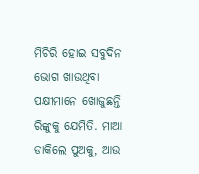ମିଚିରି ହୋଇ ସବୁଦିନ ଭୋଗ ଖାଉଥିବା ପକ୍ଷୀମାନେ ଖୋଜୁଛନ୍ତି ରିଙ୍କୁକୁ ଯେମିତି. ମାଆ ଡାକିଲେ ପୁଅକୁ, ଆଉ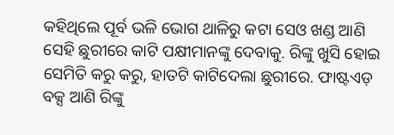କହିଥିଲେ ପୂର୍ବ ଭଳି ଭୋଗ ଥାଳିରୁ କଟା ସେଓ ଖଣ୍ଡ ଆଣି ସେହି ଛୁରୀରେ କାଟି ପକ୍ଷୀମାନଙ୍କୁ ଦେବାକୁ. ରିଙ୍କୁ ଖୁସି ହୋଇ ସେମିତି କରୁ କରୁ, ହାତଟି କାଟିଦେଲା ଛୁରୀରେ. ଫାଷ୍ଟଏଡ଼ ବକ୍ସ ଆଣି ରିଙ୍କୁ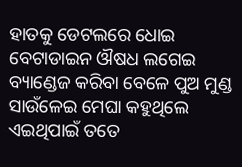ହାତକୁ ଡେଟଲରେ ଧୋଇ ବେଟାଡାଇନ ଔଷଧ ଲଗେଇ ବ୍ୟାଣ୍ଡେଜ କରିବା ବେଳେ ପୁଅ ମୁଣ୍ଡ ସାଉଁଳେଇ ମେଘା କହୁଥିଲେ ଏଇଥିପାଇଁ ତତେ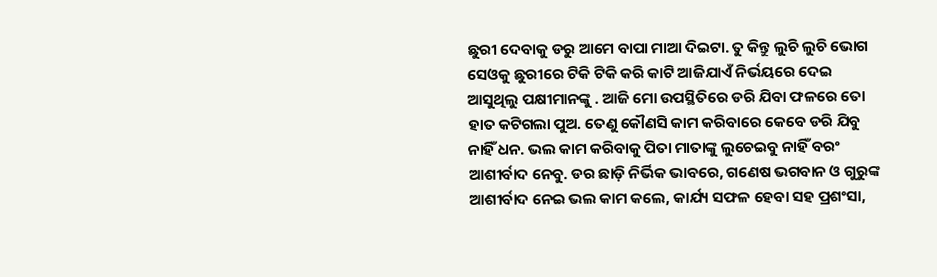ଛୁରୀ ଦେବାକୁ ଡରୁ ଆମେ ବାପା ମାଆ ଦିଇଟା. ତୁ କିନ୍ତୁ ଲୁଚି ଲୁଚି ଭୋଗ ସେଓକୁ ଛୁରୀରେ ଟିକି ଟିକି କରି କାଟି ଆଜିଯାଏଁ ନିର୍ଭୟରେ ଦେଇ ଆସୁଥିଲୁ ପକ୍ଷୀମାନଙ୍କୁ . ଆଜି ମୋ ଉପସ୍ଥିତିରେ ଡରି ଯିବା ଫଳରେ ତୋ ହାତ କଟିଗଲା ପୁଅ. ତେଣୁ କୌଣସି କାମ କରିବାରେ କେବେ ଡରି ଯିବୁ ନାହିଁ ଧନ. ଭଲ କାମ କରିବାକୁ ପିତା ମାତାଙ୍କୁ ଲୁଚେଇବୁ ନାହିଁ ବରଂ ଆଶୀର୍ବାଦ ନେବୁ. ଡର ଛାଡ଼ି ନିର୍ଭିକ ଭାବରେ, ଗଣେଷ ଭଗବାନ ଓ ଗୁରୁଙ୍କ ଆଶୀର୍ବାଦ ନେଇ ଭଲ କାମ କଲେ, କାର୍ଯ୍ୟ ସଫଳ ହେବା ସହ ପ୍ରଶଂସା,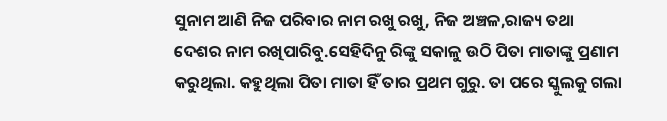ସୁନାମ ଆଣି ନିଜ ପରିବାର ନାମ ରଖୁ ରଖୁ, ନିଜ ଅଞ୍ଚଳ,ରାଜ୍ୟ ତଥା ଦେଶର ନାମ ରଖିପାରିବୁ.ସେହିଦିନୁ ରିଙ୍କୁ ସକାଳୁ ଉଠି ପିତା ମାତାଙ୍କୁ ପ୍ରଣାମ କରୁଥିଲା. କହୁଥିଲା ପିତା ମାତା ହିଁ ତାର ପ୍ରଥମ ଗୁରୁ. ତା ପରେ ସ୍କୁଲକୁ ଗଲା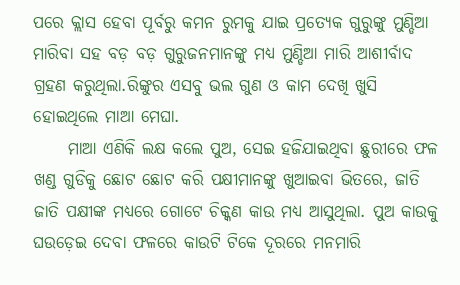ପରେ କ୍ଲାସ ହେବା ପୂର୍ବରୁ କମନ ରୁମକୁ ଯାଇ ପ୍ରତ୍ୟେକ ଗୁରୁଙ୍କୁ ମୁଣ୍ଡିଆ ମାରିବା ସହ ବଡ଼ ବଡ଼ ଗୁରୁଜନମାନଙ୍କୁ ମଧ୍ୟ ମୁଣ୍ଡିଆ ମାରି ଆଶୀର୍ବାଦ ଗ୍ରହଣ କରୁଥିଲା.ରିଙ୍କୁର ଏସବୁ ଭଲ ଗୁଣ ଓ କାମ ଦେଖି ଖୁସି ହୋଇଥିଲେ ମାଆ ମେଘା.
     ମାଆ ଏଣିକି ଲକ୍ଷ କଲେ ପୁଅ, ସେଇ ହଜିଯାଇଥିବା ଛୁରୀରେ ଫଳ ଖଣ୍ଡ ଗୁଡିକୁ ଛୋଟ ଛୋଟ କରି ପକ୍ଷୀମାନଙ୍କୁ ଖୁଆଇବା ଭିତରେ, ଜାତି ଜାତି ପକ୍ଷୀଙ୍କ ମଧ୍ୟରେ ଗୋଟେ ଚିକ୍କଣ କାଉ ମଧ୍ୟ ଆସୁଥିଲା. ପୁଅ କାଉକୁ ଘଉଡ଼େଇ ଦେବା ଫଳରେ କାଉଟି ଟିକେ ଦୂରରେ ମନମାରି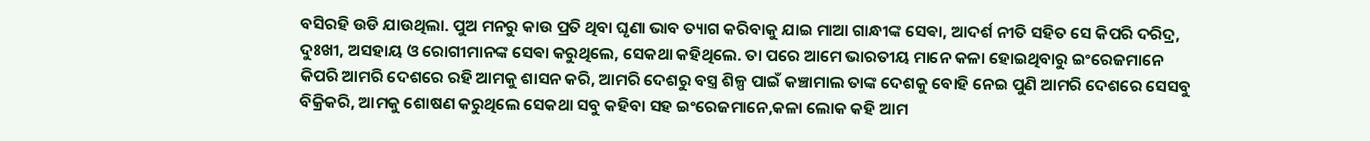ବସିରହି ଉଡି ଯାଉଥିଲା. ପୁଅ ମନରୁ କାଉ ପ୍ରତି ଥିବା ଘୃଣା ଭାବ ତ୍ୟାଗ କରିବାକୁ ଯାଇ ମାଆ ଗାନ୍ଧୀଙ୍କ ସେଵା, ଆଦର୍ଶ ନୀତି ସହିତ ସେ କିପରି ଦରିଦ୍ର, ଦୁଃଖୀ, ଅସହାୟ ଓ ରୋଗୀମାନଙ୍କ ସେଵା କରୁଥିଲେ, ସେକଥା କହିଥିଲେ. ତା ପରେ ଆମେ ଭାରତୀୟ ମାନେ କଳା ହୋଇଥିବାରୁ ଇଂରେଜମାନେ କିପରି ଆମରି ଦେଶରେ ରହି ଆମକୁ ଶାସନ କରି, ଆମରି ଦେଶରୁ ବସ୍ତ୍ର ଶିଳ୍ପ ପାଇଁ କଞ୍ଚାମାଲ ତାଙ୍କ ଦେଶକୁ ବୋହି ନେଇ ପୁଣି ଆମରି ଦେଶରେ ସେସବୁ ବିକ୍ରିକରି, ଆମକୁ ଶୋଷଣ କରୁଥିଲେ ସେକଥା ସବୁ କହିବା ସହ ଇଂରେଜମାନେ,କଳା ଲୋକ କହି ଆମ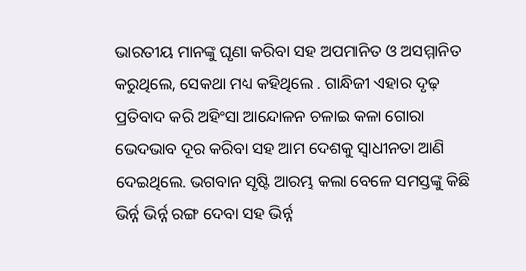ଭାରତୀୟ ମାନଙ୍କୁ ଘୃଣା କରିବା ସହ ଅପମାନିତ ଓ ଅସମ୍ମାନିତ କରୁଥିଲେ, ସେକଥା ମଧ୍ୟ କହିଥିଲେ . ଗାନ୍ଧିଜୀ ଏହାର ଦୃଢ଼ ପ୍ରତିବାଦ କରି ଅହିଂସା ଆନ୍ଦୋଳନ ଚଳାଇ କଳା ଗୋରା ଭେଦଭାବ ଦୂର କରିବା ସହ ଆମ ଦେଶକୁ ସ୍ବାଧୀନତା ଆଣି ଦେଇଥିଲେ. ଭଗବାନ ସୃଷ୍ଟି ଆରମ୍ଭ କଲା ବେଳେ ସମସ୍ତଙ୍କୁ କିଛି ଭିର୍ନ୍ନ ଭିର୍ନ୍ନ ରଙ୍ଗ ଦେବା ସହ ଭିର୍ନ୍ନ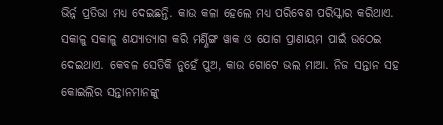ଭିର୍ନ୍ନ ପ୍ରତିଭା ମଧ୍ୟ ଦେଇଛନ୍ତି. କାଉ କଳା ହେଲେ ମଧ୍ୟ ପରିବେଶ ପରିସ୍କାର କରିଥାଏ. ସକାଳୁ ସକାଳୁ ଶଯ୍ୟାତ୍ୟାଗ କରି ମର୍ଣ୍ଣିଙ୍ଗ ୱାକ ଓ ଯୋଗ ପ୍ରାଣାୟମ ପାଇଁ ଉଠେଇ ଦେଇଥାଏ. କେବଳ ସେତିକି ନୁହେଁ ପୁଅ, କାଉ ଗୋଟେ ଭଲ ମାଆ. ନିଜ ସନ୍ତାନ ସହ କୋଇଲିର ସନ୍ତାନମାନଙ୍କୁ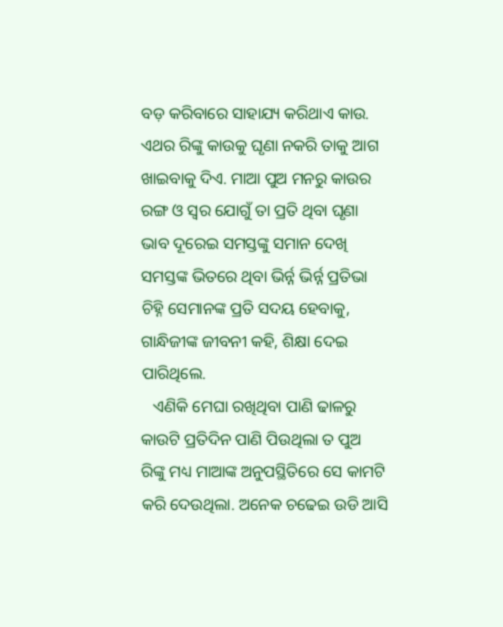ବଡ଼ କରିବାରେ ସାହାଯ୍ୟ କରିଥାଏ କାଉ. ଏଥର ରିଙ୍କୁ କାଉକୁ ଘୃଣା ନକରି ତାକୁ ଆଗ ଖାଇବାକୁ ଦିଏ. ମାଆ ପୁଅ ମନରୁ କାଉର ରଙ୍ଗ ଓ ସ୍ୱର ଯୋଗୁଁ ତା ପ୍ରତି ଥିବା ଘୃଣା ଭାବ ଦୂରେଇ ସମସ୍ତଙ୍କୁ ସମାନ ଦେଖି ସମସ୍ତଙ୍କ ଭିତରେ ଥିବା ଭିର୍ନ୍ନ ଭିର୍ନ୍ନ ପ୍ରତିଭା ଚିହ୍ନି ସେମାନଙ୍କ ପ୍ରତି ସଦୟ ହେବାକୁ, ଗାନ୍ଧିଜୀଙ୍କ ଜୀବନୀ କହି, ଶିକ୍ଷା ଦେଇ ପାରିଥିଲେ.
   ଏଣିକି ମେଘା ରଖିଥିବା ପାଣି ଢାଳରୁ କାଉଟି ପ୍ରତିଦିନ ପାଣି ପିଉଥିଲା ତ ପୁଅ ରିଙ୍କୁ ମଧ୍ୟ ମାଆଙ୍କ ଅନୁପସ୍ଥିତିରେ ସେ କାମଟି କରି ଦେଉଥିଲା. ଅନେକ ଚଢେଇ ଉଡି ଆସି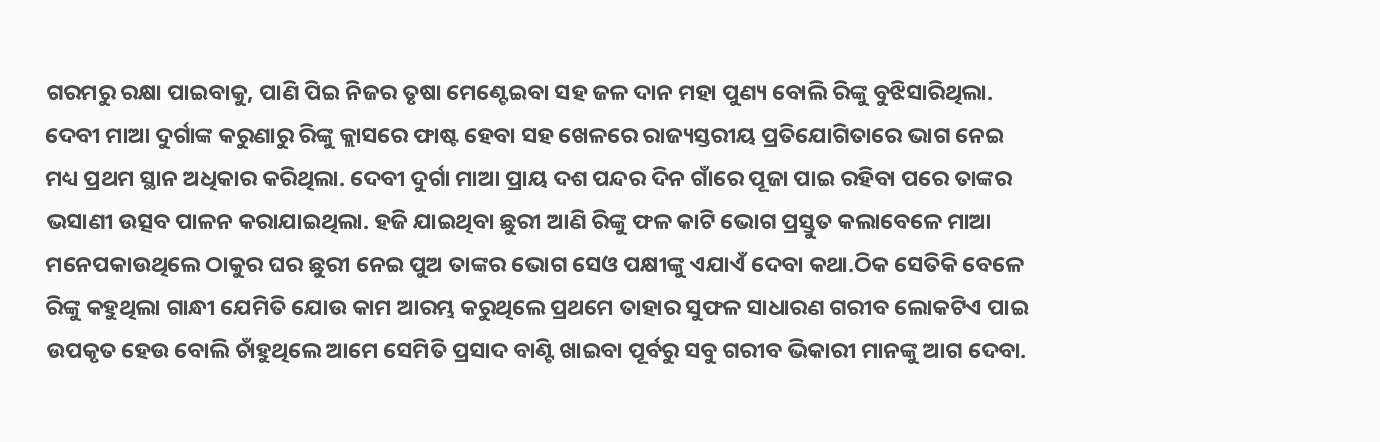ଗରମରୁ ରକ୍ଷା ପାଇବାକୁ, ପାଣି ପିଇ ନିଜର ତୃଷା ମେଣ୍ଟେଇବା ସହ ଜଳ ଦାନ ମହା ପୁଣ୍ୟ ବୋଲି ରିଙ୍କୁ ବୁଝିସାରିଥିଲା. ଦେବୀ ମାଆ ଦୁର୍ଗାଙ୍କ କରୁଣାରୁ ରିଙ୍କୁ କ୍ଲାସରେ ଫାଷ୍ଟ ହେବା ସହ ଖେଳରେ ରାଜ୍ୟସ୍ତରୀୟ ପ୍ରତିଯୋଗିତାରେ ଭାଗ ନେଇ ମଧ୍ୟ ପ୍ରଥମ ସ୍ଥାନ ଅଧିକାର କରିଥିଲା. ଦେବୀ ଦୁର୍ଗା ମାଆ ପ୍ରାୟ ଦଶ ପନ୍ଦର ଦିନ ଗାଁରେ ପୂଜା ପାଇ ରହିବା ପରେ ତାଙ୍କର ଭସାଣୀ ଉତ୍ସବ ପାଳନ କରାଯାଇଥିଲା. ହଜି ଯାଇଥିବା ଛୁରୀ ଆଣି ରିଙ୍କୁ ଫଳ କାଟି ଭୋଗ ପ୍ରସ୍ତୁତ କଲାବେଳେ ମାଆ ମନେପକାଉଥିଲେ ଠାକୁର ଘର ଛୁରୀ ନେଇ ପୁଅ ତାଙ୍କର ଭୋଗ ସେଓ ପକ୍ଷୀଙ୍କୁ ଏଯାଏଁ ଦେବା କଥା.ଠିକ ସେତିକି ବେଳେ ରିଙ୍କୁ କହୁଥିଲା ଗାନ୍ଧୀ ଯେମିତି ଯୋଉ କାମ ଆରମ୍ଭ କରୁଥିଲେ ପ୍ରଥମେ ତାହାର ସୁଫଳ ସାଧାରଣ ଗରୀବ ଲୋକଟିଏ ପାଇ ଉପକୃତ ହେଉ ବୋଲି ଚାଁହୁଥିଲେ ଆମେ ସେମିତି ପ୍ରସାଦ ବାଣ୍ଟି ଖାଇବା ପୂର୍ବରୁ ସବୁ ଗରୀବ ଭିକାରୀ ମାନଙ୍କୁ ଆଗ ଦେବା.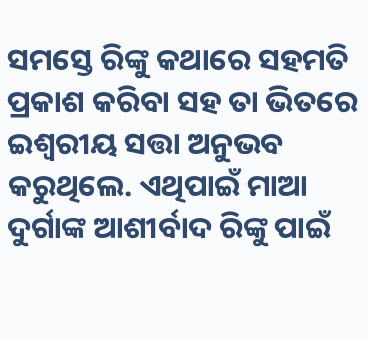ସମସ୍ତେ ରିଙ୍କୁ କଥାରେ ସହମତି ପ୍ରକାଶ କରିବା ସହ ତା ଭିତରେ ଇଶ୍ୱରୀୟ ସତ୍ତା ଅନୁଭବ କରୁଥିଲେ. ଏଥିପାଇଁ ମାଆ ଦୁର୍ଗାଙ୍କ ଆଶୀର୍ବାଦ ରିଙ୍କୁ ପାଇଁ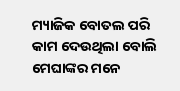ମ୍ୟାଜିକ ବୋତଲ ପରି କାମ ଦେଉଥିଲା ବୋଲି ମେଘାଙ୍କର ମନେ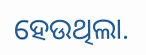ହେଉଥିଲା.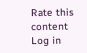Rate this content
Log in